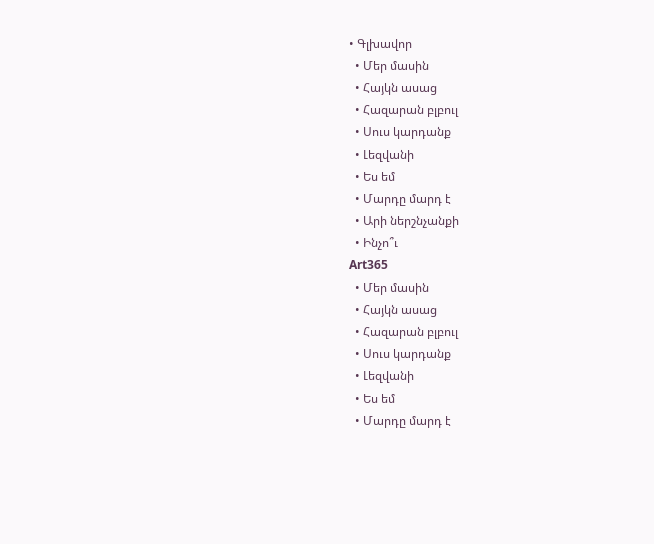• Գլխավոր
  • Մեր մասին
  • Հայկն ասաց
  • Հազարան բլբուլ
  • Սուս կարդանք
  • Լեզվանի
  • Ես եմ
  • Մարդը մարդ է
  • Արի ներշնչանքի
  • Ինչո՞ւ
Art365
  • Մեր մասին
  • Հայկն ասաց
  • Հազարան բլբուլ
  • Սուս կարդանք
  • Լեզվանի
  • Ես եմ
  • Մարդը մարդ է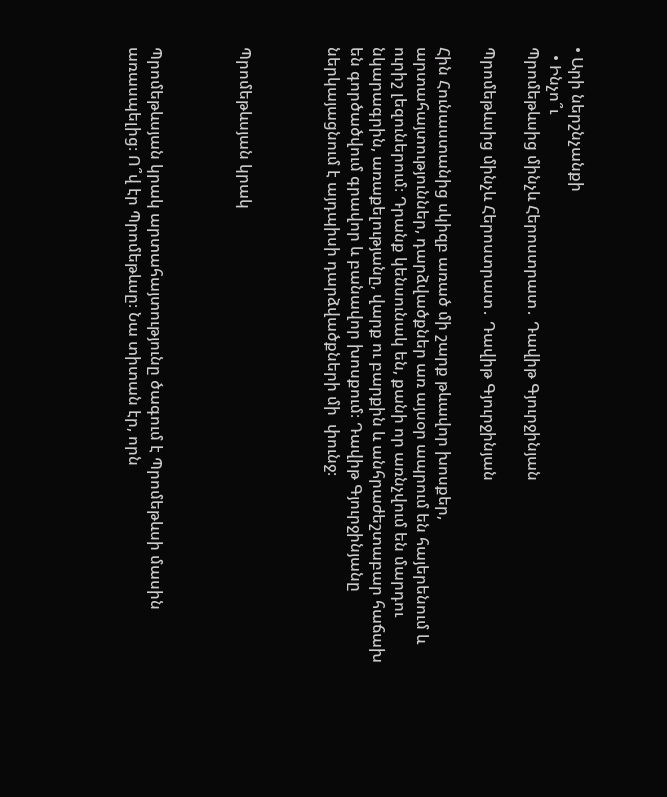• Արի ներշնչանքի
  • Ինչո՞ւ
Պրոմեթևսից մինչև Հերոստրատ․ Դավիթ Գյուրջինյան

Պրոմեթևսից մինչև Հերոստրատ․ Դավիթ Գյուրջինյան

Հին Հունաստանից սկիզբ առած մի շարք թևավոր խոսքեր, արտահայտություններ, դարձվածքներ առ այսօր ապրում են հայերենում և ուրիշ լեզուներում։ Դրանք կենսունակ են, քանի որ առնչվում են մարդու նկարագրին, առաքելությանը, վարք ու բարքին և անհրաժեշտաբար հաճախ են գործածվում գրավոր և բանավոր խոսքում։ Դավիթ Գյուրջինյանը ներկայացնում է այդպիսի դարձվածքների մի  փունջ։



Պրոմեթևսյան կրակ



Պրոմեթևսյան կրակ արտահայտությունը ծագում է Պրոմեթևսի մասին առասպելից։ Ո՞վ էր Պրոմեթևսը։ Նա տիտան էր, որն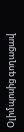Օլիմպոսից գողացավ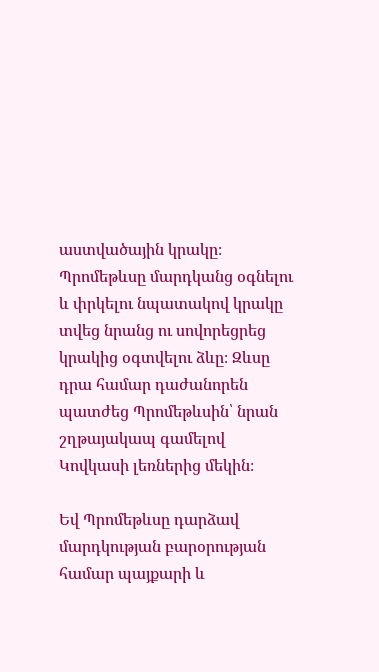աստվածային կրակը։ Պրոմեթևսը մարդկանց օգնելու և փրկելու նպատակով կրակը տվեց նրանց ու սովորեցրեց կրակից օգտվելու ձևը։ Զևսը դրա համար դաժանորեն պատժեց Պրոմեթևսին՝ նրան շղթայակապ գամելով Կովկասի լեռներից մեկին։

Եվ Պրոմեթևսը դարձավ մարդկության բարօրության համար պայքարի և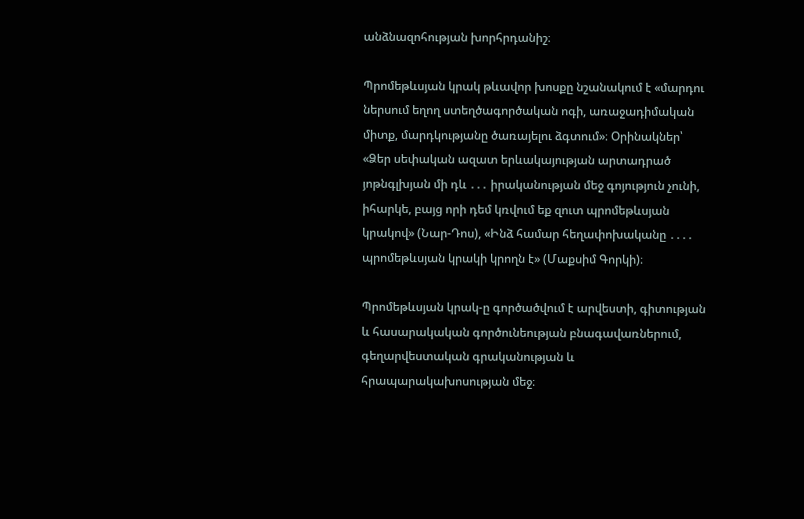անձնազոհության խորհրդանիշ։

Պրոմեթևսյան կրակ թևավոր խոսքը նշանակում է «մարդու ներսում եղող ստեղծագործական ոգի, առաջադիմական միտք, մարդկությանը ծառայելու ձգտում»։ Օրինակներ՝ «Ձեր սեփական ազատ երևակայության արտադրած յոթնգլխյան մի դև ․․․ իրականության մեջ գոյություն չունի, իհարկե, բայց որի դեմ կռվում եք զուտ պրոմեթևսյան կրակով» (Նար-Դոս), «Ինձ համար հեղափոխականը ․․․․ պրոմեթևսյան կրակի կրողն է» (Մաքսիմ Գորկի)։

Պրոմեթևսյան կրակ-ը գործածվում է արվեստի, գիտության և հասարակական գործունեության բնագավառներում, գեղարվեստական գրականության և հրապարակախոսության մեջ։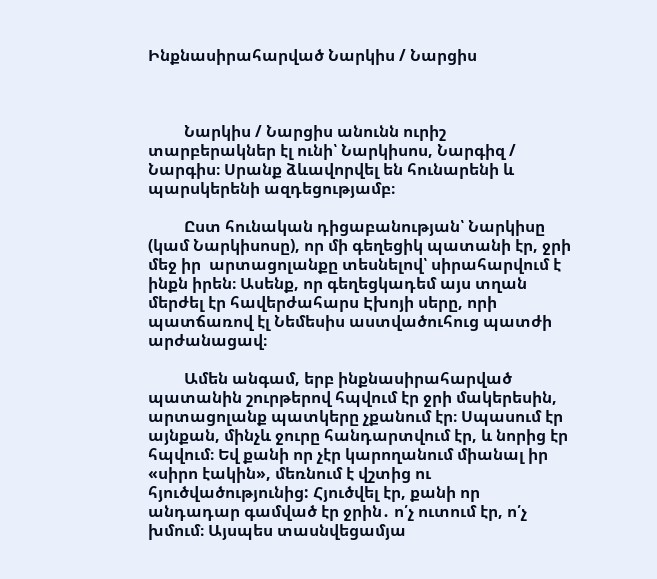Ինքնասիրահարված Նարկիս / Նարցիս



         Նարկիս / Նարցիս անունն ուրիշ տարբերակներ էլ ունի՝ Նարկիսոս, Նարգիզ / Նարգիս։ Սրանք ձևավորվել են հունարենի և պարսկերենի ազդեցությամբ։

         Ըստ հունական դիցաբանության՝ Նարկիսը (կամ Նարկիսոսը), որ մի գեղեցիկ պատանի էր, ջրի մեջ իր  արտացոլանքը տեսնելով՝ սիրահարվում է ինքն իրեն։ Ասենք, որ գեղեցկադեմ այս տղան մերժել էր հավերժահարս Էխոյի սերը, որի պատճառով էլ Նեմեսիս աստվածուհուց պատժի արժանացավ։

         Ամեն անգամ, երբ ինքնասիրահարված պատանին շուրթերով հպվում էր ջրի մակերեսին, արտացոլանք պատկերը չքանում էր։ Սպասում էր այնքան, մինչև ջուրը հանդարտվում էր, և նորից էր հպվում։ Եվ քանի որ չէր կարողանում միանալ իր «սիրո էակին», մեռնում է վշտից ու հյուծվածությունից: Հյուծվել էր, քանի որ անդադար գամված էր ջրին․ ո՛չ ուտում էր, ո՛չ խմում։ Այսպես տասնվեցամյա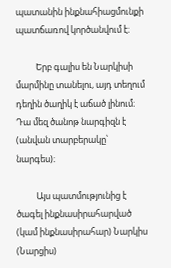պատանին ինքնահիացմունքի պատճառով կործանվում է։

          Երբ գալիս են Նարկիսի մարմինը տանելու, այդ տեղում դեղին ծաղիկ է աճած լինում։ Դա մեզ ծանոթ նարգիզն է (անվան տարբերակը՝ նարգես)։

          Այս պատմությունից է ծագել ինքնասիրահարված (կամ ինքնասիրահար) Նարկիս (Նարցիս)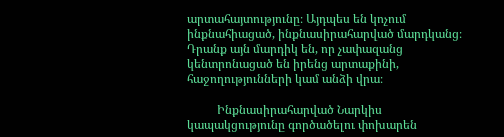արտահայտությունը։ Այդպես են կոչում ինքնահիացած, ինքնասիրահարված մարդկանց։ Դրանք այն մարդիկ են, որ չափազանց կենտրոնացած են իրենց արտաքինի, հաջողությունների կամ անձի վրա։

          Ինքնասիրահարված Նարկիս կապակցությունը գործածելու փոխարեն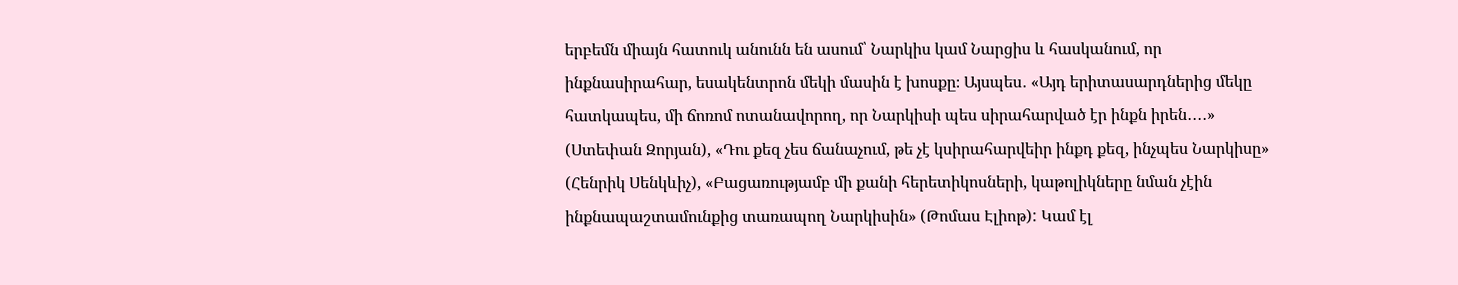երբեմն միայն հատուկ անունն են ասում՝ Նարկիս կամ Նարցիս և հասկանում, որ ինքնասիրահար, եսակենտրոն մեկի մասին է խոսքը։ Այսպես․ «Այդ երիտասարդներից մեկը հատկապես, մի ճոռոմ ոտանավորող, որ Նարկիսի պես սիրահարված էր ինքն իրեն․․․․» (Ստեփան Զորյան), «Դու քեզ չես ճանաչում, թե չէ կսիրահարվեիր ինքդ քեզ, ինչպես Նարկիսը» (Հենրիկ Սենկևիչ), «Բացառությամբ մի քանի հերետիկոսների, կաթոլիկները նման չէին ինքնապաշտամունքից տառապող Նարկիսին» (Թոմաս Էլիոթ): Կամ էլ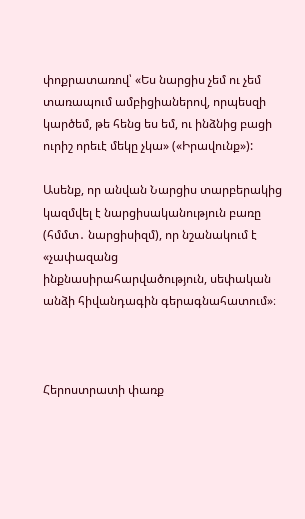փոքրատառով՝ «Ես նարցիս չեմ ու չեմ տառապում ամբիցիաներով, որպեսզի կարծեմ, թե հենց ես եմ, ու ինձնից բացի ուրիշ որեւէ մեկը չկա» («Իրավունք»):

Ասենք, որ անվան Նարցիս տարբերակից կազմվել է նարցիսականություն բառը (հմմտ․ նարցիսիզմ), որ նշանակում է «չափազանց ինքնասիրահարվածություն, սեփական անձի հիվանդագին գերագնահատում»։



Հերոստրատի փառք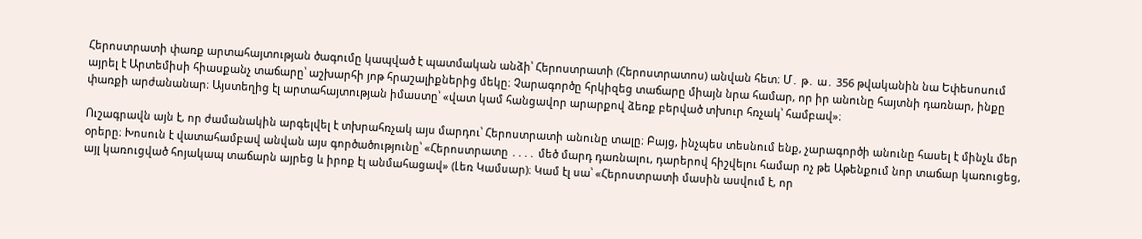Հերոստրատի փառք արտահայտության ծագումը կապված է պատմական անձի՝ Հերոստրատի (Հերոստրատոս) անվան հետ։ Մ․ թ․ ա․ 356 թվականին նա Եփեսոսում այրել է Արտեմիսի հիասքանչ տաճարը՝ աշխարհի յոթ հրաշալիքներից մեկը։ Չարագործը հրկիզեց տաճարը միայն նրա համար, որ իր անունը հայտնի դառնար, ինքը փառքի արժանանար։ Այստեղից էլ արտահայտության իմաստը՝ «վատ կամ հանցավոր արարքով ձեռք բերված տխուր հռչակ՝ համբավ»։

Ուշագրավն այն է, որ ժամանակին արգելվել է տխրահռչակ այս մարդու՝ Հերոստրատի անունը տալը։ Բայց, ինչպես տեսնում ենք, չարագործի անունը հասել է մինչև մեր օրերը։ Խոսուն է վատահամբավ անվան այս գործածությունը՝ «Հերոստրատը ․․․․ մեծ մարդ դառնալու, դարերով հիշվելու համար ոչ թե Աթենքում նոր տաճար կառուցեց, այլ կառուցված հոյակապ տաճարն այրեց և իրոք էլ անմահացավ» (Լեռ Կամսար)։ Կամ էլ սա՝ «Հերոստրատի մասին ասվում է, որ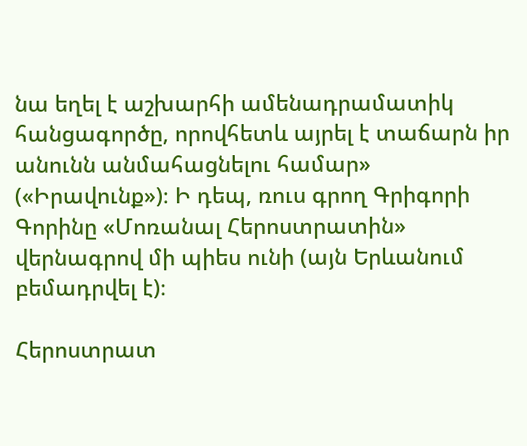նա եղել է աշխարհի ամենադրամատիկ հանցագործը, որովհետև այրել է տաճարն իր անունն անմահացնելու համար» («Իրավունք»)։ Ի դեպ, ռուս գրող Գրիգորի Գորինը «Մոռանալ Հերոստրատին» վերնագրով մի պիես ունի (այն Երևանում բեմադրվել է)։

Հերոստրատ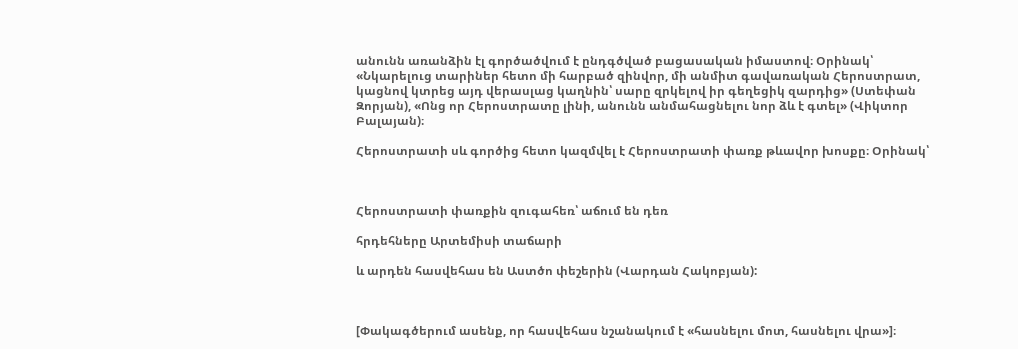անունն առանձին էլ գործածվում է ընդգծված բացասական իմաստով։ Օրինակ՝ «Նկարելուց տարիներ հետո մի հարբած զինվոր, մի անմիտ գավառական Հերոստրատ, կացնով կտրեց այդ վերասլաց կաղնին՝ սարը զրկելով իր գեղեցիկ զարդից» (Ստեփան Զորյան), «Ոնց որ Հերոստրատը լինի, անունն անմահացնելու նոր ձև է գտել» (Վիկտոր Բալայան)։

Հերոստրատի սև գործից հետո կազմվել է Հերոստրատի փառք թևավոր խոսքը։ Օրինակ՝



Հերոստրատի փառքին զուգահեռ՝ աճում են դեռ

հրդեհները Արտեմիսի տաճարի

և արդեն հասվեհաս են Աստծո փեշերին (Վարդան Հակոբյան):



[Փակագծերում ասենք, որ հասվեհաս նշանակում է «հասնելու մոտ, հասնելու վրա»]։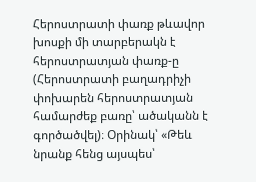Հերոստրատի փառք թևավոր խոսքի մի տարբերակն է հերոստրատյան փառք-ը (Հերոստրատի բաղադրիչի փոխարեն հերոստրատյան համարժեք բառը՝ ածականն է գործածվել)։ Օրինակ՝ «Թեև նրանք հենց այսպես՝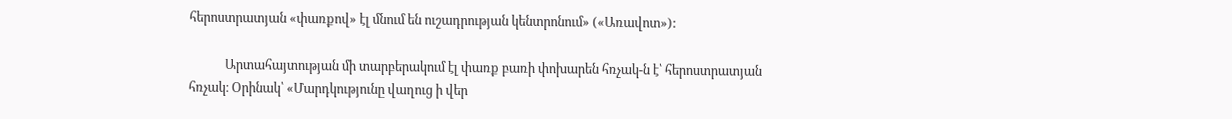հերոստրատյան «փառքով» էլ մնում են ուշադրության կենտրոնում» («Առավոտ»):

            Արտահայտության մի տարբերակում էլ փառք բառի փոխարեն հռչակ-ն է՝ հերոստրատյան հռչակ։ Օրինակ՝ «Մարդկությունը վաղուց ի վեր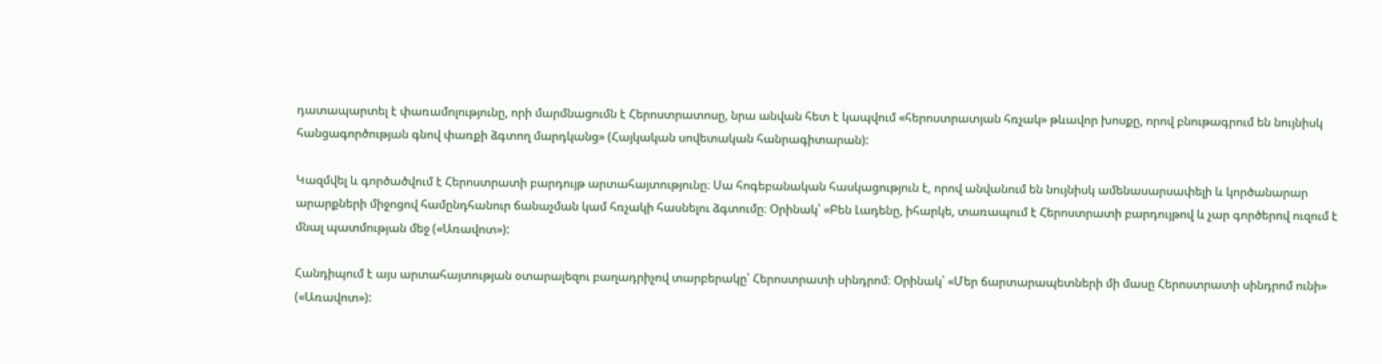դատապարտել է փառամոլությունը, որի մարմնացումն է Հերոստրատոսը, նրա անվան հետ է կապվում «հերոստրատյան հռչակ» թևավոր խոսքը, որով բնութագրում են նույնիսկ հանցագործության գնով փառքի ձգտող մարդկանց» (Հայկական սովետական հանրագիտարան):

Կազմվել և գործածվում է Հերոստրատի բարդույթ արտահայտությունը։ Սա հոգեբանական հասկացություն է, որով անվանում են նույնիսկ ամենասարսափելի և կործանարար արարքների միջոցով համընդհանուր ճանաչման կամ հռչակի հասնելու ձգտումը։ Օրինակ՝ «Բեն Լադենը, իհարկե, տառապում է Հերոստրատի բարդույթով և չար գործերով ուզում է մնալ պատմության մեջ («Առավոտ»):

Հանդիպում է այս արտահայտության օտարալեզու բաղադրիչով տարբերակը՝ Հերոստրատի սինդրոմ։ Օրինակ՝ «Մեր ճարտարապետների մի մասը Հերոստրատի սինդրոմ ունի» («Առավոտ»):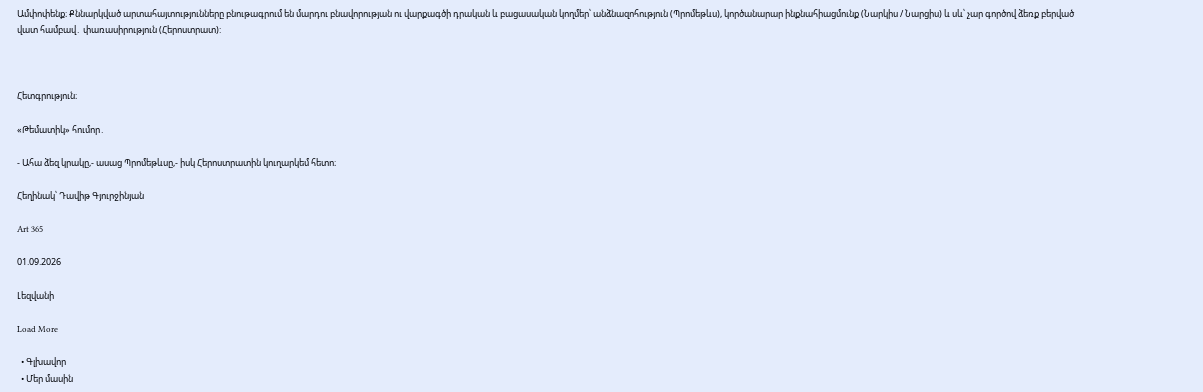Ամփոփենք։ Քննարկված արտահայտությունները բնութագրում են մարդու բնավորության ու վարքագծի դրական և բացասական կողմեր՝ անձնազոհություն (Պրոմեթևս), կործանարար ինքնահիացմունք (Նարկիս / Նարցիս) և սև՝ չար գործով ձեռք բերված վատ համբավ․ փառասիրություն (Հերոստրատ):



Հետգրություն։

«Թեմատիկ» հումոր․

- Ահա ձեզ կրակը,- ասաց Պրոմեթևսը,- իսկ Հերոստրատին կուղարկեմ հետո։

Հեղինակ՝ Դավիթ Գյուրջինյան

Art 365

01.09.2026

Լեզվանի

Load More

  • Գլխավոր
  • Մեր մասին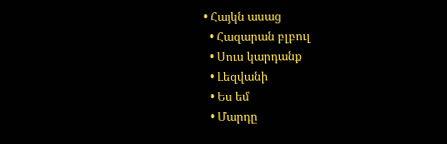• Հայկն ասաց
  • Հազարան բլբուլ
  • Սուս կարդանք
  • Լեզվանի
  • Ես եմ
  • Մարդը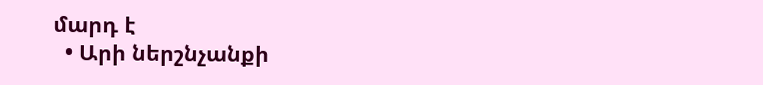մարդ է
  • Արի ներշնչանքի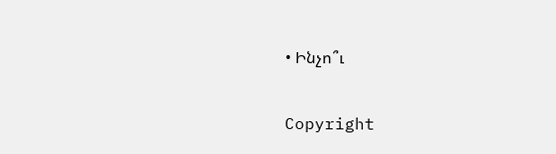• Ինչո՞ւ

Copyright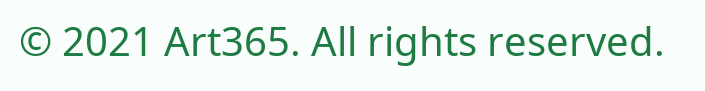© 2021 Art365. All rights reserved.